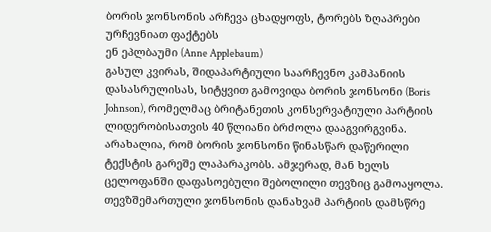ბორის ჯონსონის არჩევა ცხადყოფს, ტორებს ზღაპრები ურჩევნიათ ფაქტებს
ენ ეპლბაუმი (Anne Applebaum)
გასულ კვირას, შიდაპარტიული საარჩევნო კამპანიის დასასრულისას, სიტყვით გამოვიდა ბორის ჯონსონი (Boris Johnson), რომელმაც ბრიტანეთის კონსერვატიული პარტიის ლიდერობისათვის 40 წლიანი ბრძოლა დააგვირგვინა. არახალია, რომ ბორის ჯონსონი წინასწარ დაწერილი ტექსტის გარეშე ლაპარაკობს. ამჯერად, მან ხელს ცელოფანში დაფასოებული შებოლილი თევზიც გამოაყოლა.
თევზშემართული ჯონსონის დანახვამ პარტიის დამსწრე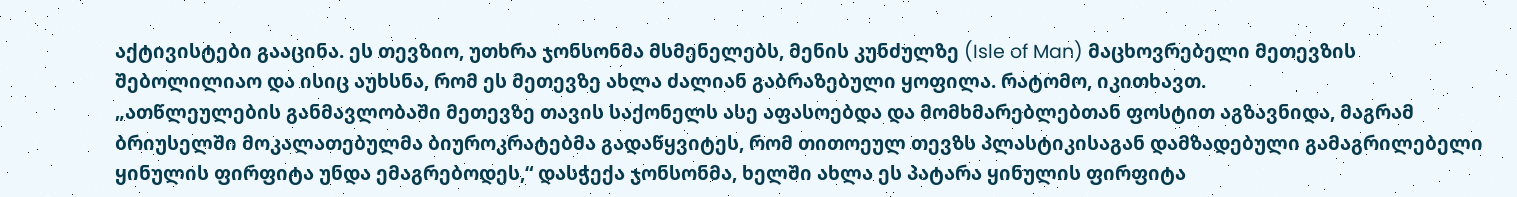აქტივისტები გააცინა. ეს თევზიო, უთხრა ჯონსონმა მსმენელებს, მენის კუნძულზე (Isle of Man) მაცხოვრებელი მეთევზის შებოლილიაო და ისიც აუხსნა, რომ ეს მეთევზე ახლა ძალიან გაბრაზებული ყოფილა. რატომო, იკითხავთ.
„ათწლეულების განმავლობაში მეთევზე თავის საქონელს ასე აფასოებდა და მომხმარებლებთან ფოსტით აგზავნიდა, მაგრამ ბრიუსელში მოკალათებულმა ბიუროკრატებმა გადაწყვიტეს, რომ თითოეულ თევზს პლასტიკისაგან დამზადებული გამაგრილებელი ყინულის ფირფიტა უნდა ემაგრებოდეს,“ დასჭექა ჯონსონმა, ხელში ახლა ეს პატარა ყინულის ფირფიტა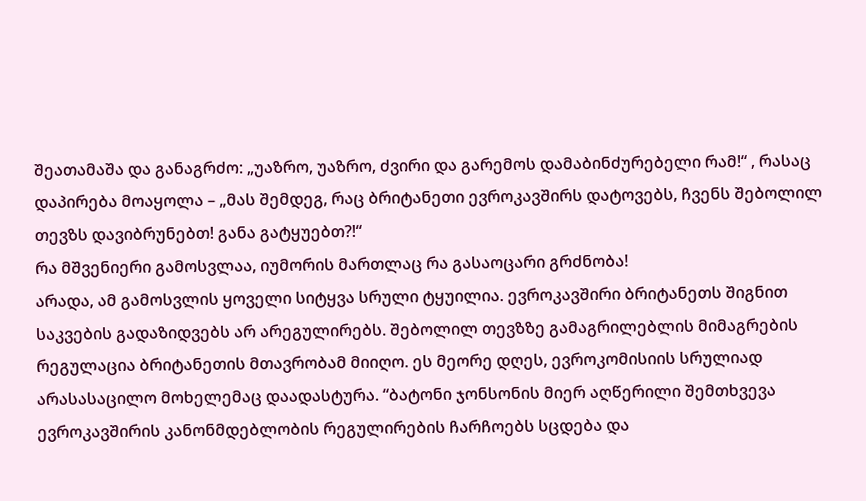შეათამაშა და განაგრძო: „უაზრო, უაზრო, ძვირი და გარემოს დამაბინძურებელი რამ!“ , რასაც დაპირება მოაყოლა – „მას შემდეგ, რაც ბრიტანეთი ევროკავშირს დატოვებს, ჩვენს შებოლილ თევზს დავიბრუნებთ! განა გატყუებთ?!“
რა მშვენიერი გამოსვლაა, იუმორის მართლაც რა გასაოცარი გრძნობა!
არადა, ამ გამოსვლის ყოველი სიტყვა სრული ტყუილია. ევროკავშირი ბრიტანეთს შიგნით საკვების გადაზიდვებს არ არეგულირებს. შებოლილ თევზზე გამაგრილებლის მიმაგრების რეგულაცია ბრიტანეთის მთავრობამ მიიღო. ეს მეორე დღეს, ევროკომისიის სრულიად არასასაცილო მოხელემაც დაადასტურა. “ბატონი ჯონსონის მიერ აღწერილი შემთხვევა ევროკავშირის კანონმდებლობის რეგულირების ჩარჩოებს სცდება და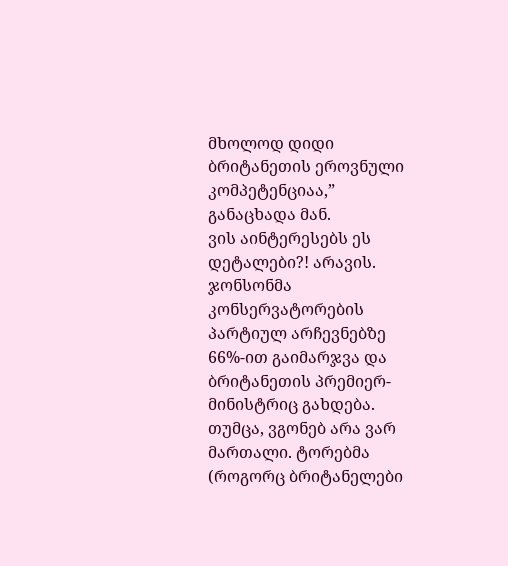მხოლოდ დიდი ბრიტანეთის ეროვნული კომპეტენციაა,” განაცხადა მან.
ვის აინტერესებს ეს დეტალები?! არავის. ჯონსონმა კონსერვატორების პარტიულ არჩევნებზე 66%-ით გაიმარჯვა და ბრიტანეთის პრემიერ-მინისტრიც გახდება.
თუმცა, ვგონებ არა ვარ მართალი. ტორებმა (როგორც ბრიტანელები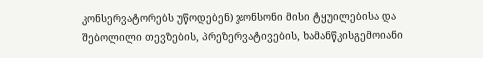კონსერვატორებს უწოდებენ) ჯონსონი მისი ტყუილებისა და შებოლილი თევზების, პრეზერვატივების, ხამანწკისგემოიანი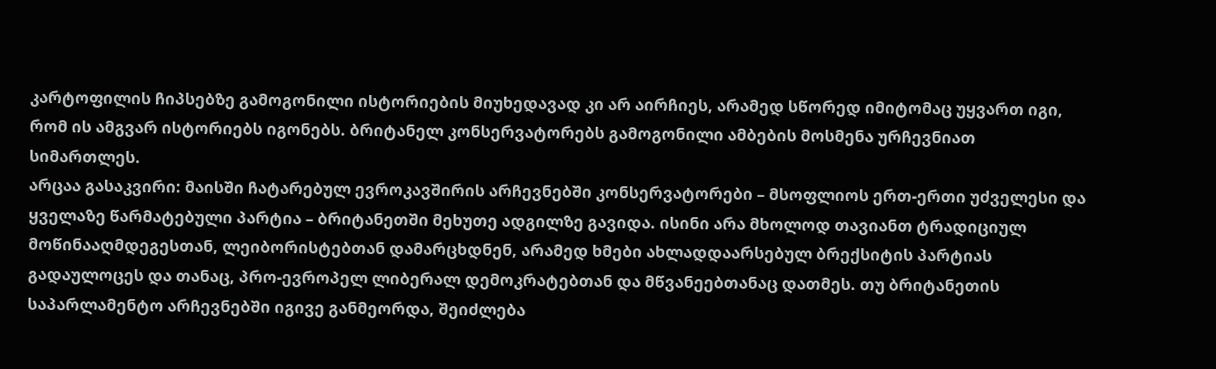კარტოფილის ჩიპსებზე გამოგონილი ისტორიების მიუხედავად კი არ აირჩიეს, არამედ სწორედ იმიტომაც უყვართ იგი, რომ ის ამგვარ ისტორიებს იგონებს. ბრიტანელ კონსერვატორებს გამოგონილი ამბების მოსმენა ურჩევნიათ სიმართლეს.
არცაა გასაკვირი: მაისში ჩატარებულ ევროკავშირის არჩევნებში კონსერვატორები – მსოფლიოს ერთ-ერთი უძველესი და ყველაზე წარმატებული პარტია – ბრიტანეთში მეხუთე ადგილზე გავიდა. ისინი არა მხოლოდ თავიანთ ტრადიციულ მოწინააღმდეგესთან, ლეიბორისტებთან დამარცხდნენ, არამედ ხმები ახლადდაარსებულ ბრექსიტის პარტიას გადაულოცეს და თანაც, პრო-ევროპელ ლიბერალ დემოკრატებთან და მწვანეებთანაც დათმეს. თუ ბრიტანეთის საპარლამენტო არჩევნებში იგივე განმეორდა, შეიძლება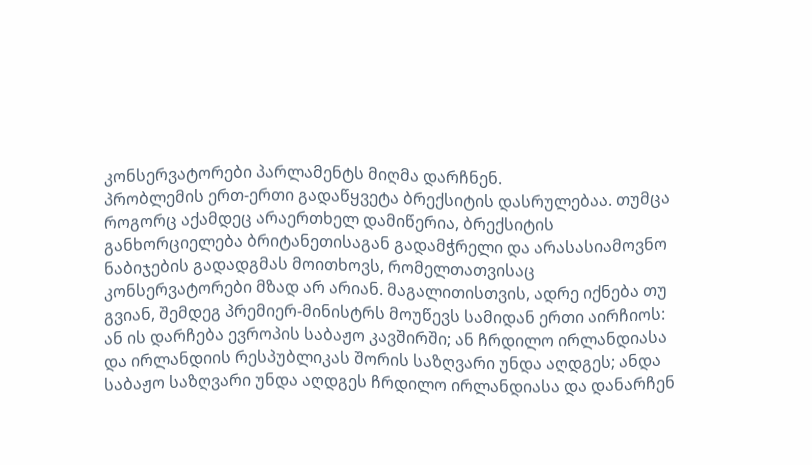კონსერვატორები პარლამენტს მიღმა დარჩნენ.
პრობლემის ერთ-ერთი გადაწყვეტა ბრექსიტის დასრულებაა. თუმცა როგორც აქამდეც არაერთხელ დამიწერია, ბრექსიტის განხორციელება ბრიტანეთისაგან გადამჭრელი და არასასიამოვნო ნაბიჯების გადადგმას მოითხოვს, რომელთათვისაც კონსერვატორები მზად არ არიან. მაგალითისთვის, ადრე იქნება თუ გვიან, შემდეგ პრემიერ-მინისტრს მოუწევს სამიდან ერთი აირჩიოს: ან ის დარჩება ევროპის საბაჟო კავშირში; ან ჩრდილო ირლანდიასა და ირლანდიის რესპუბლიკას შორის საზღვარი უნდა აღდგეს; ანდა საბაჟო საზღვარი უნდა აღდგეს ჩრდილო ირლანდიასა და დანარჩენ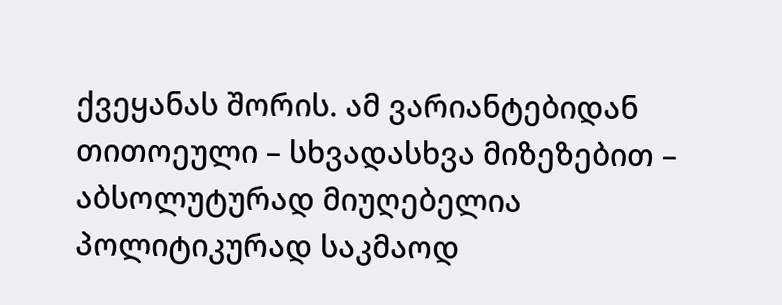ქვეყანას შორის. ამ ვარიანტებიდან თითოეული – სხვადასხვა მიზეზებით – აბსოლუტურად მიუღებელია პოლიტიკურად საკმაოდ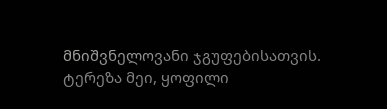მნიშვნელოვანი ჯგუფებისათვის. ტერეზა მეი, ყოფილი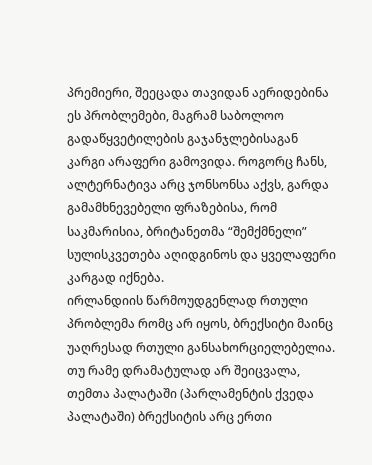პრემიერი, შეეცადა თავიდან აერიდებინა ეს პრობლემები, მაგრამ საბოლოო გადაწყვეტილების გაჯანჯლებისაგან კარგი არაფერი გამოვიდა. როგორც ჩანს, ალტერნატივა არც ჯონსონსა აქვს, გარდა გამამხნევებელი ფრაზებისა, რომ საკმარისია, ბრიტანეთმა “შემქმნელი” სულისკვეთება აღიდგინოს და ყველაფერი კარგად იქნება.
ირლანდიის წარმოუდგენლად რთული პრობლემა რომც არ იყოს, ბრექსიტი მაინც უაღრესად რთული განსახორციელებელია. თუ რამე დრამატულად არ შეიცვალა, თემთა პალატაში (პარლამენტის ქვედა პალატაში) ბრექსიტის არც ერთი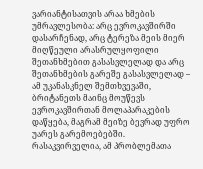ვარიანტისათვის არაა ხმების უმრავლესობა: არც ევროკავშირში დასარჩენად, არც ტერეზა მეის მიერ მიღწეული არასრულყოფილი შეთანხმებით გასასვლელად და არც შეთანხმების გარეშე გასასვლელად – ამ უკანასკნელ შემთხვევაში, ბრიტანეთს მაინც მოუწევს ევროკავშირთან მოლაპარაკების დაწყება, მაგრამ მეიზე ბევრად უფრო უარეს გარემოებებში.
რასაკვირველია, ამ პრობლემათა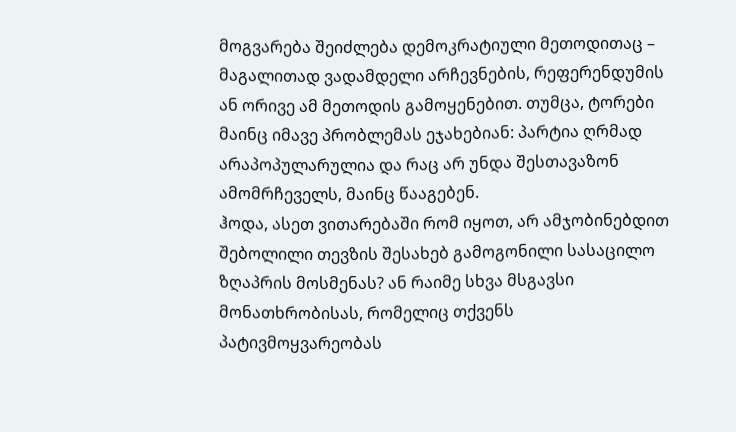მოგვარება შეიძლება დემოკრატიული მეთოდითაც – მაგალითად ვადამდელი არჩევნების, რეფერენდუმის ან ორივე ამ მეთოდის გამოყენებით. თუმცა, ტორები მაინც იმავე პრობლემას ეჯახებიან: პარტია ღრმად არაპოპულარულია და რაც არ უნდა შესთავაზონ ამომრჩეველს, მაინც წააგებენ.
ჰოდა, ასეთ ვითარებაში რომ იყოთ, არ ამჯობინებდით შებოლილი თევზის შესახებ გამოგონილი სასაცილო ზღაპრის მოსმენას? ან რაიმე სხვა მსგავსი მონათხრობისას, რომელიც თქვენს პატივმოყვარეობას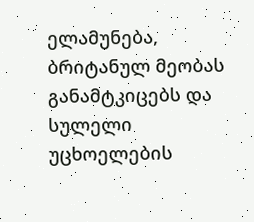ელამუნება, ბრიტანულ მეობას განამტკიცებს და სულელი უცხოელების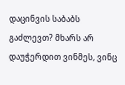დაცინვის საბაბს გაძლევთ? მხარს არ დაუჭერდით ვინმეს, ვინც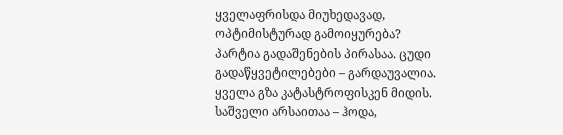ყველაფრისდა მიუხედავად, ოპტიმისტურად გამოიყურება?
პარტია გადაშენების პირასაა. ცუდი გადაწყვეტილებები – გარდაუვალია. ყველა გზა კატასტროფისკენ მიდის. საშველი არსაითაა – ჰოდა,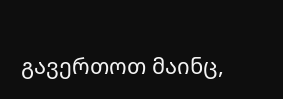გავერთოთ მაინც,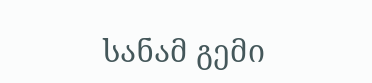სანამ გემი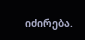იძირება.